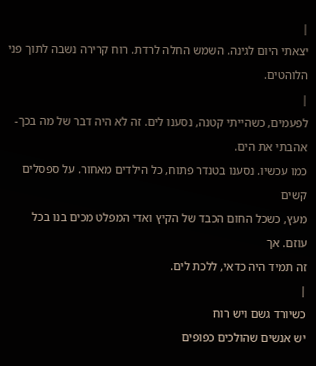|
יצאתי היום לגינה. השמש החלה לרדת. רוח קרירה נשבה לתוך פני
הלוהטים.
|
לפעמים, כשהייתי קטנה, נסענו לים. זה לא היה דבר של מה בכך-
אהבתי את הים.
כמו עכשיו. נסענו בטנדר פתוח, כל הילדים מאחור. על ספסלים קשים
מעץ, כשכל החום הכבד של הקיץ ואדי המפלט מכים בנו בכל עוזם. אך
זה תמיד היה כדאי, ללכת לים.
|
כשיורד גשם ויש רוח
יש אנשים שהולכים כפופים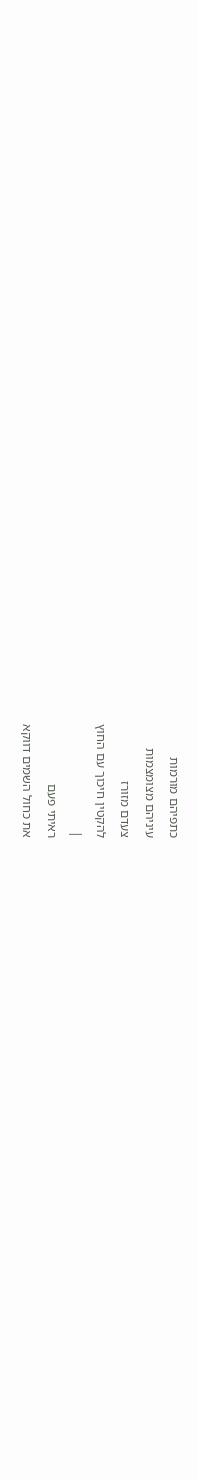כתפיהם מורמות
עיניהם מצומצמות
צעדם מזורז
להקטין חיכוך עם החוץ
|
ראיתי פעם
את כחול השמים דווקא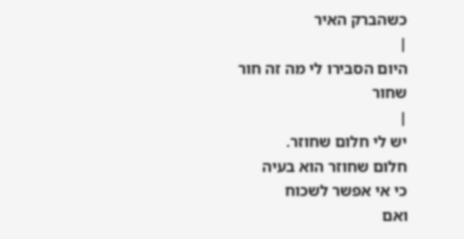כשהברק האיר
|
היום הסבירו לי מה זה חור שחור
|
יש לי חלום שחוזר.
חלום שחוזר הוא בעיה
כי אי אפשר לשכוח
ואם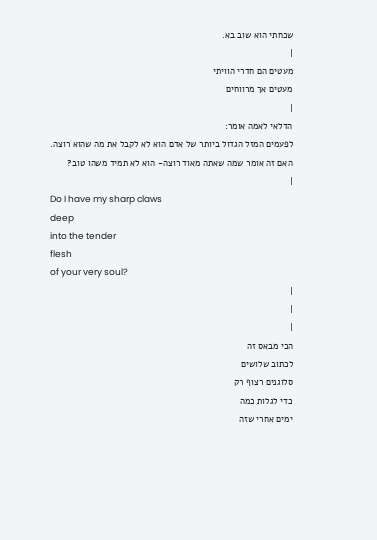שכחתי הוא שוב בא.
|
מעטים הם חדרי הוויתי
מעטים אך מרווחים
|
הדלאי לאמה אומר:
לפעמים המזל הגדול ביותר של אדם הוא לא לקבל את מה שהוא רוצה.
האם זה אומר שמה שאתה מאוד רוצה- הוא לא תמיד משהו טוב?
|
Do I have my sharp claws
deep
into the tender
flesh
of your very soul?
|
|
|
הכי מבאס זה
לכתוב שלושים
סלוגנים רצוף רק
כדי לגלות כמה
ימים אחרי שזה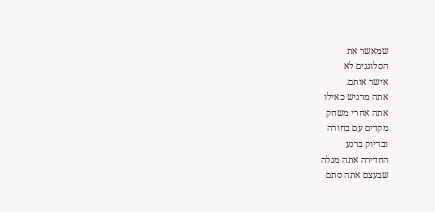שמאשר את
הסלוגנים לא
אישר אותם.
אתה מרגיש כאילו
אתה אחרי משחק
מקדים עם בחורה
ובדיוק ברגע
החדירה אתה מגלה
שבעצם אתה סתם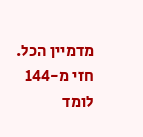מדמיין הכל.
חזי מ-144 לומד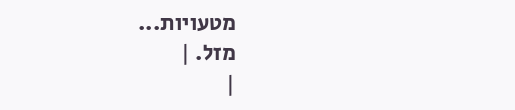מטעויות...
מזל. |
|